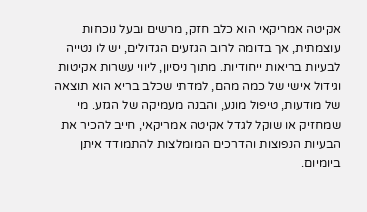אקיטה אמריקאי הוא כלב חזק, מרשים ובעל נוכחות עוצמתית, אך בדומה לרוב הגזעים הגדולים, יש לו נטייה לבעיות בריאות ייחודיות. מתוך ניסיון, ליווי עשרות אקיטות וגידול אישי של כמה מהם, למדתי שכלב בריא הוא תוצאה של מודעות, טיפול מונע, והבנה מעמיקה של הגזע. מי שמחזיק או שוקל לגדל אקיטה אמריקאי, חייב להכיר את הבעיות הנפוצות והדרכים המומלצות להתמודד איתן ביומיום.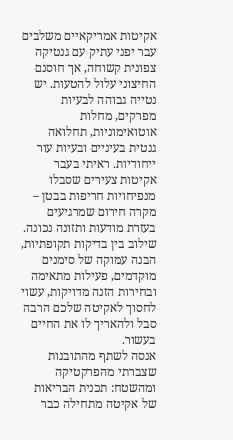אקיטות אמריקאיים משלבים עבר יפני עתיק עם גנטיקה צפונית קשוחה, אך חוסנם החיצוני עלול להטעות. יש נטייה גבוהה לבעיות מפרקים, מחלות אוטואימוניות, תחלואה גנטית בעיניים ובעיות עור ייחודיות. ראיתי בעבר אקיטות צעירים שסבלו מנפיחויות חריפות בבטן – מקרה חירום שמרגיעים בעזרת מודעות ותזונה נכונה. שילוב בין בדיקות תקופתיות, הבנה עמוקה של סימנים מוקדמים, פעילות מתאימה ובחירות הזנה מדויקות, עשוי לחסוך לאקיטה שלכם הרבה סבל ולהאריך לו את החיים בעשור.
אנסה לשתף מהתובנות שצברתי מהפרקטיקה ומהשטח: תכנית הבריאות של אקיטה מתחילה כבר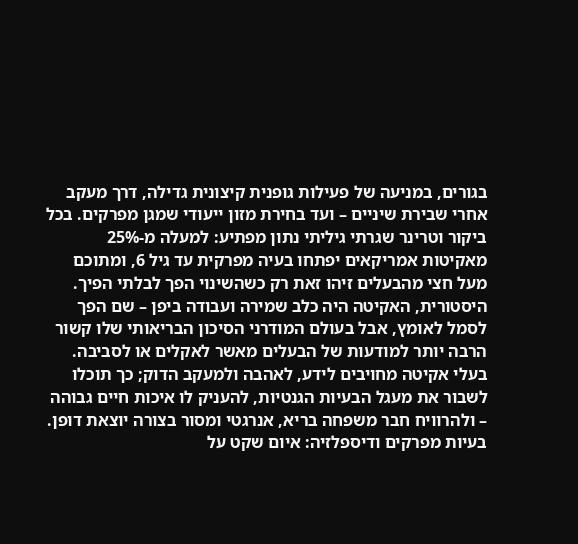בגורים, במניעה של פעילות גופנית קיצונית גדילה, דרך מעקב אחרי שבירת שיניים – ועד בחירת מזון ייעודי שמגן מפרקים. בכל ביקור וטרינר שגרתי גיליתי נתון מפתיע: למעלה מ-25% מאקיטות אמריקאים יפתחו בעיה מפרקית עד גיל 6, ומתוכם מעל חצי מהבעלים זיהו זאת רק כשהשינוי הפך לבלתי הפיך.
היסטורית, האקיטה היה כלב שמירה ועבודה ביפן – שם הפך לסמל לאומץ, אבל בעולם המודרני הסיכון הבריאותי שלו קשור הרבה יותר למודעות של הבעלים מאשר לאקלים או לסביבה. בעלי אקיטה מחויבים לידע, לאהבה ולמעקב הדוק; כך תוכלו לשבור את מעגל הבעיות הגנטיות, להעניק לו איכות חיים גבוהה – ולהרוויח חבר משפחה בריא, אנרגטי ומסור בצורה יוצאת דופן.
בעיות מפרקים ודיספלזיה: איום שקט על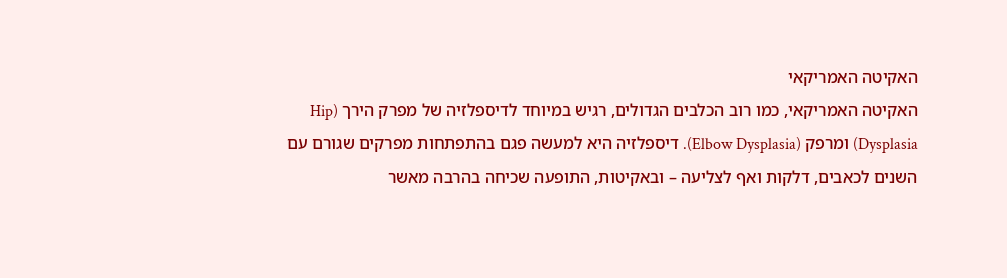האקיטה האמריקאי
האקיטה האמריקאי, כמו רוב הכלבים הגדולים, רגיש במיוחד לדיספלזיה של מפרק הירך (Hip Dysplasia) ומרפק (Elbow Dysplasia). דיספלזיה היא למעשה פגם בהתפתחות מפרקים שגורם עם השנים לכאבים, דלקות ואף לצליעה – ובאקיטות, התופעה שכיחה בהרבה מאשר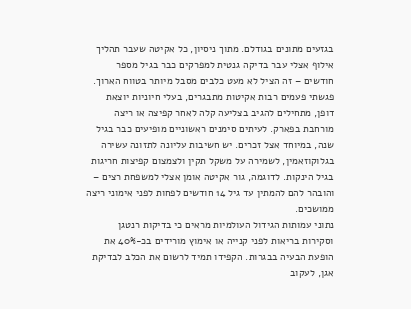בגזעים מתונים בגודלם. מתוך ניסיון, כל אקיטה שעבר תהליך אילוף אצלי עבר בדיקה גנטית למפרקים כבר בגיל מספר חודשים – זה הציל לא מעט כלבים מסבל מיותר בטווח הארוך.
פגשתי פעמים רבות אקיטות מתבגרים, בעלי חיוניות יוצאת דופן, מתחילים להגיב בצליעה קלה לאחר קפיצה או ריצה מורחבת בפארק. לעיתים סימנים ראשוניים מופיעים כבר בגיל שנה, במיוחד אצל זכרים. יש חשיבות עליונה לתזונה עשירה בגלוקוזאמין, לשמירה על משקל תקין ולצמצום קפיצות חריגות בגיל הינקות. לדוגמה, גור אקיטה אומן אצלי למשפחת רצים – והובהר להם להמתין עד גיל 14 חודשים לפחות לפני אימוני ריצה ממושכים.
נתוני עמותות הגידול העולמיות מראים כי בדיקות רנטגן וסקירות בריאות לפני קנייה או אימוץ מורידים בכ-40% את הופעת הבעיה בבגרות. הקפידו תמיד לרשום את הכלב לבדיקת אגן, לעקוב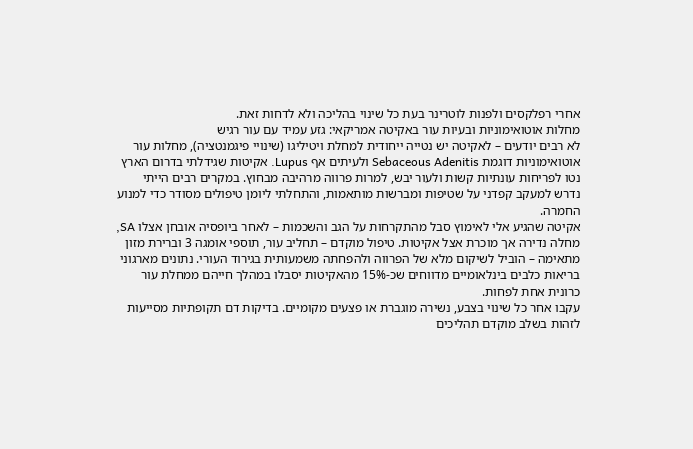אחרי רפלקסים ולפנות לוטרינר בעת כל שינוי בהליכה ולא לדחות זאת.
מחלות אוטואימוניות ובעיות עור באקיטה אמריקאי: גזע עמיד עם עור רגיש
לא רבים יודעים – לאקיטה יש נטייה ייחודית למחלת ויטיליגו (שינויי פיגמנטציה), מחלות עור אוטואימוניות דוגמת Sebaceous Adenitis ולעיתים אף Lupus. אקיטות שגידלתי בדרום הארץ נטו לפריחות עונתיות קשות ולעור יבש, למרות פרווה מרהיבה מבחוץ. במקרים רבים הייתי נדרש למעקב קפדני על שטיפות ומברשות מותאמות, והתחלתי ליומן טיפולים מסודר כדי למנוע החמרה.
אקיטה שהגיע אלי לאימוץ סבל מהתקרחות על הגב והשכמות – לאחר ביופסיה אובחן אצלו SA, מחלה נדירה אך מוכרת אצל אקיטות. טיפול מוקדם – תחליב עור, תוספי אומגה 3 וברירת מזון מתאימה – הוביל לשיקום מלא של הפרווה ולהפחתה משמעותית בגירוד העורי. נתונים מארגוני בריאות כלבים בינלאומיים מדווחים שכ-15% מהאקיטות יסבלו במהלך חייהם ממחלת עור כרונית אחת לפחות.
עקבו אחר כל שינוי בצבע, נשירה מוגברת או פצעים מקומיים. בדיקות דם תקופתיות מסייעות לזהות בשלב מוקדם תהליכים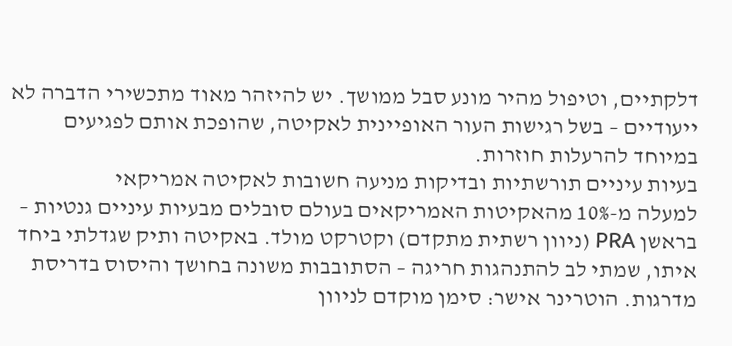דלקתיים, וטיפול מהיר מונע סבל ממושך. יש להיזהר מאוד מתכשירי הדברה לא ייעודיים – בשל רגישות העור האופיינית לאקיטה, שהופכת אותם לפגיעים במיוחד להרעלות חוזרות.
בעיות עיניים תורשתיות ובדיקות מניעה חשובות לאקיטה אמריקאי
למעלה מ-10% מהאקיטות האמריקאים בעולם סובלים מבעיות עיניים גנטיות – בראשן PRA (ניוון רשתית מתקדם) וקטרקט מולד. באקיטה ותיק שגדלתי ביחד איתו, שמתי לב להתנהגות חריגה – הסתובבות משונה בחושך והיסוס בדריסת מדרגות. הוטרינר אישר: סימן מוקדם לניוון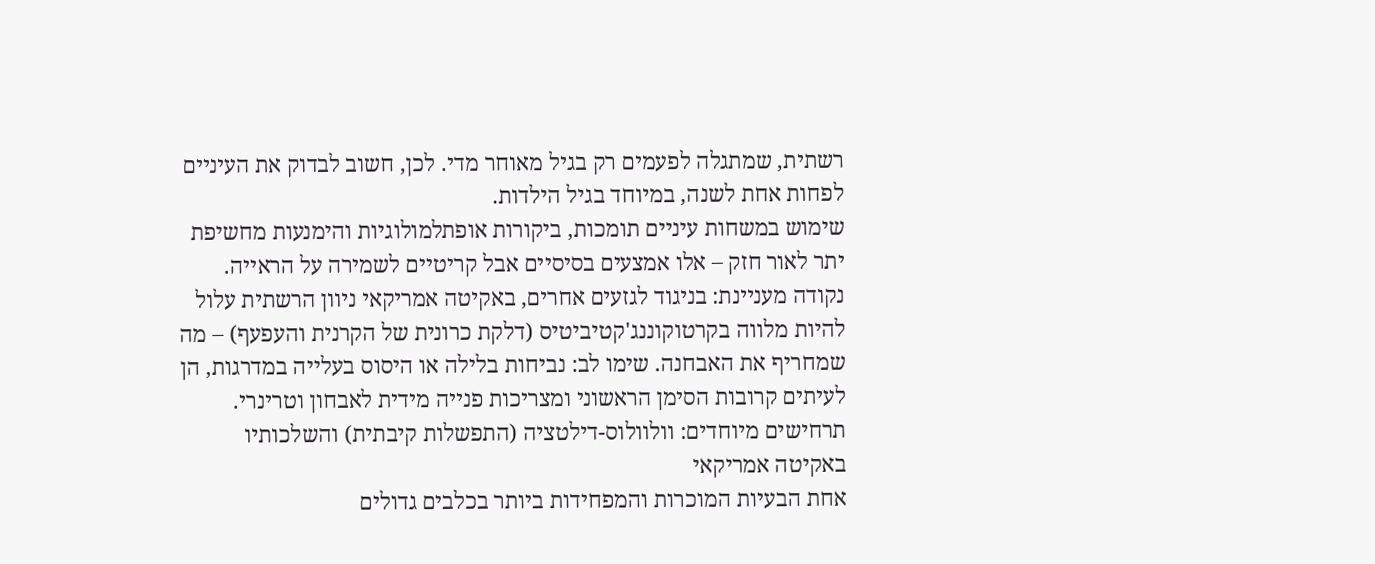רשתית, שמתגלה לפעמים רק בגיל מאוחר מדי. לכן, חשוב לבדוק את העיניים לפחות אחת לשנה, במיוחד בגיל הילדות.
שימוש במשחות עיניים תומכות, ביקורות אופתלמולוגיות והימנעות מחשיפת יתר לאור חזק – אלו אמצעים בסיסיים אבל קריטיים לשמירה על הראייה. נקודה מעניינת: בניגוד לגזעים אחרים, באקיטה אמריקאי ניוון הרשתית עלול להיות מלווה בקרטוקוננג'קטיביטיס (דלקת כרונית של הקרנית והעפעף) – מה שמחריף את האבחנה. שימו לב: נביחות בלילה או היסוס בעלייה במדרגות, הן לעיתים קרובות הסימן הראשוני ומצריכות פנייה מידית לאבחון וטרינרי.
תרחישים מיוחדים: וולוולוס-דילטציה (התפשלות קיבתית) והשלכותיו באקיטה אמריקאי
אחת הבעיות המוכרות והמפחידות ביותר בכלבים גדולים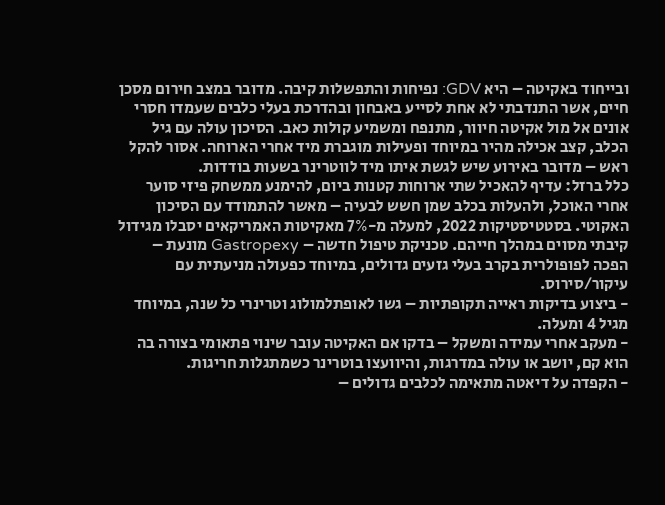ובייחוד באקיטה – היא GDV: נפיחות והתפשלות קיבה. מדובר במצב חירום מסכן חיים, אשר התנדבתי לא אחת לסייע באבחון ובהדרכת בעלי כלבים שעמדו חסרי אונים אל מול אקיטה חיוור, מתנפח ומשמיע קולות כאב. הסיכון עולה עם גיל הכלב, קצב אכילה מהיר במיוחד ופעילות מוגברת מיד אחרי הארוחה. אסור להקל ראש – מדובר באירוע שיש לגשת איתו מיד לווטרינר בשעות בודדות.
כלל ברזל: עדיף להאכיל שתי ארוחות קטנות ביום, להימנע ממשחק פיזי סוער אחרי האוכל, ולהעלות בכלב שמן חשש לבעיה – מאשר להתמודד עם הסיכון האקוטי. בסטטיסטיקות 2022, למעלה מ-7% מאקיטות האמריקאים יסבלו מגידול קיבתי מסוים במהלך חייהם. טכניקת טיפול חדשה – Gastropexy מונעת – הפכה לפופולרית בקרב בעלי גזעים גדולים, במיוחד כפעולה מניעתית עם עיקור/סירוס.
- ביצוע בדיקות ראייה תקופתיות – גשו לאופתלמולוג וטרינרי כל שנה, במיוחד מגיל 4 ומעלה.
- מעקב אחרי עמידה ומשקל – בדקו אם האקיטה עובר שינוי פתאומי בצורה בה הוא קם, יושב או עולה במדרגות, והיוועצו בוטרינר כשמתגלות חריגות.
- הקפדה על דיאטה מתאימה לכלבים גדולים –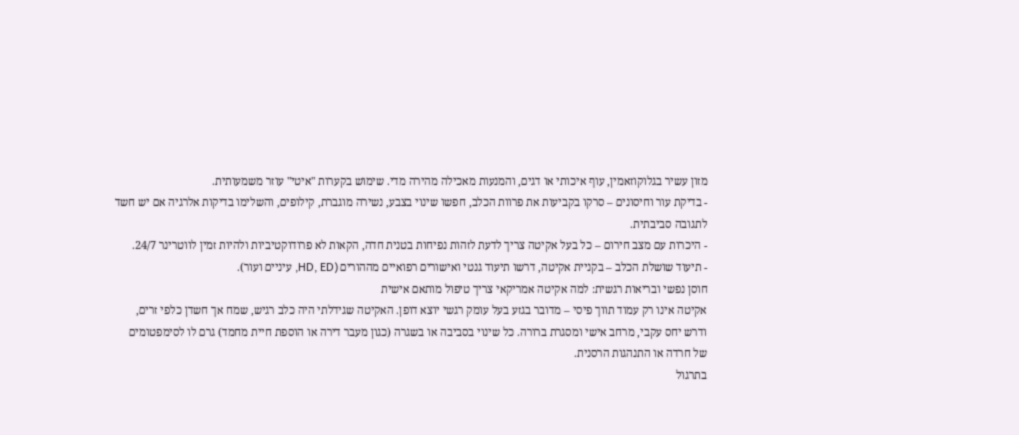מזון עשיר בגלוקוזאמין, עוף איכותי או דגים, והמנעות מאכילה מהירה מדי. שימוש בקערות "איטי" עוזר משמעותית.
- בדיקת עור וחיסונים – סרקו בקביעות את פרוות הכלב, חפשו שינוי בצבע, נשירה מוגברת, קילופים, והשלימו בדיקות אלרגיה אם יש חשד לתגובה סביבתית.
- היכרות עם מצב חירום – כל בעל אקיטה צריך לדעת לזהות נפיחות בטנית חדה, הקאות לא פרודוקטיביות ולהיות זמין לווטרינר 24/7.
- תיעוד שושלת הכלב – בקניית אקיטה, דרשו תיעוד גנטי ואישורים רפואיים מההורים (HD, ED, עיניים ועור).
חוסן נפשי ובריאות רגשית: למה אקיטה אמריקאי צריך טיפול מותאם אישית
אקיטה אינו רק עמוד תווך פיסי – מדובר בגזע בעל עומק רגשי יוצא דופן. האקיטה שגידלתי היה כלב רגיש, שמח אך חשדן כלפי זרים, ודרש יחס עקבי, מרחב אישי ומסגרת ברורה. כל שינוי בסביבה או בשגרה (כגון מעבר דירה או הוספת חיית מחמד) גרם לו לסימפטומים של חרדה או התנהגות הרסנית.
בתרגול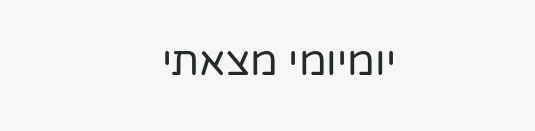יומיומי מצאתי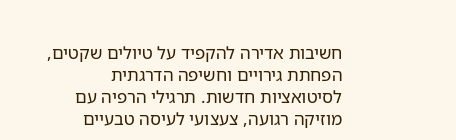חשיבות אדירה להקפיד על טיולים שקטים, הפחתת גירויים וחשיפה הדרגתית לסיטואציות חדשות. תרגילי הרפיה עם מוזיקה רגועה, צעצועי לעיסה טבעיים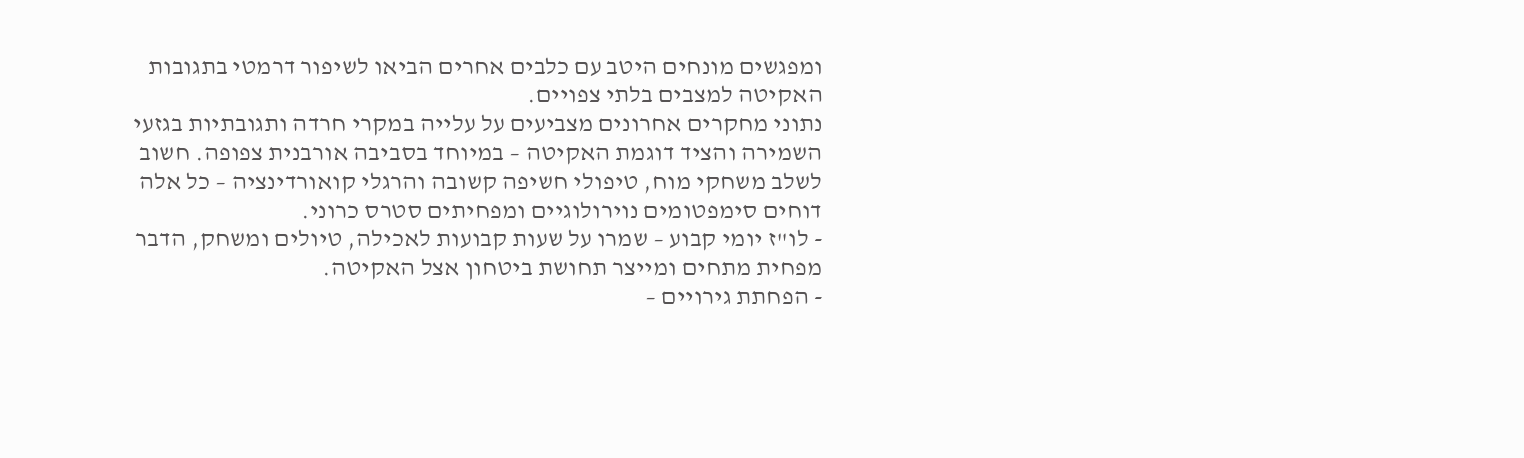ומפגשים מונחים היטב עם כלבים אחרים הביאו לשיפור דרמטי בתגובות האקיטה למצבים בלתי צפויים.
נתוני מחקרים אחרונים מצביעים על עלייה במקרי חרדה ותגובתיות בגזעי השמירה והציד דוגמת האקיטה – במיוחד בסביבה אורבנית צפופה. חשוב לשלב משחקי מוח, טיפולי חשיפה קשובה והרגלי קואורדינציה – כל אלה דוחים סימפטומים נוירולוגיים ומפחיתים סטרס כרוני.
- לו"ז יומי קבוע – שמרו על שעות קבועות לאכילה, טיולים ומשחק, הדבר מפחית מתחים ומייצר תחושת ביטחון אצל האקיטה.
- הפחתת גירויים –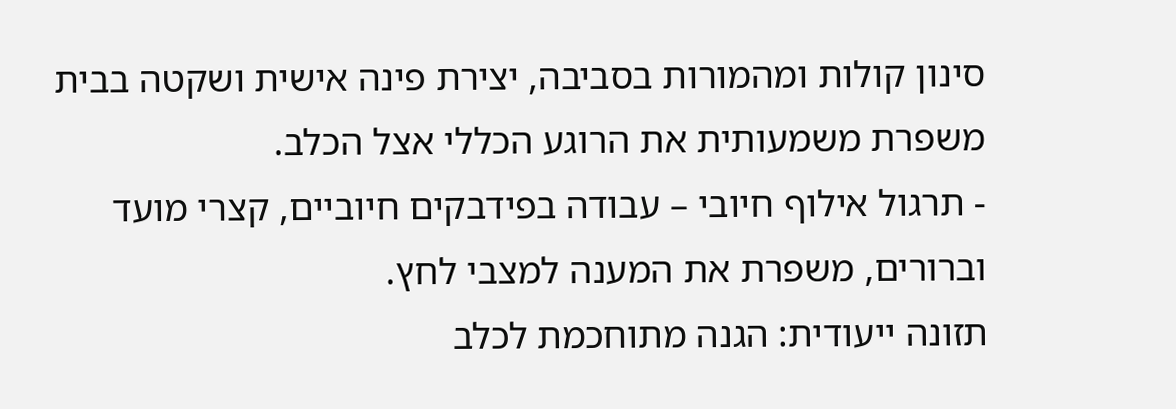סינון קולות ומהמורות בסביבה, יצירת פינה אישית ושקטה בבית משפרת משמעותית את הרוגע הכללי אצל הכלב.
- תרגול אילוף חיובי – עבודה בפידבקים חיוביים, קצרי מועד וברורים, משפרת את המענה למצבי לחץ.
תזונה ייעודית: הגנה מתוחכמת לכלב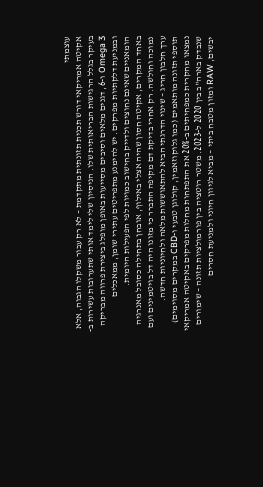עוצמתי
אקיטה אמריקאי דורש תכנית תזונתית מתקדמת – לא רק עבור משקלו הגבוה, אלא בעיקר בגלל הרגישות הבריאותית שלו. הניסיון שלי לימד אותי שתערובות עשירות ב-Omega 3 ו-6, דגנים מלאים וסיבים מסייעות באופן מופלג ביצירת פרווה מבריקה ובמניעת דלקתיות מפרקים. יש להימנע מתפריטים עתירי שומן, ממאכלים הומאניים שאינם נחוצים ולדייק בחישוב כמויות לפי הפעילות היומית.
באחד המקרים, אקיטה חסון שהיה אצלי באילוף, אובחן בתחילה כסובל מאנרגיה נמוכה וחולשה. רק אחרי בדיקת דם מקיפה התברר כי מזונו היה דל בויטמינים ועם ערך חלבון חריג – שינוי הדרגתי הביא להתאוששות מלאה ולחיוניות חדשה.
תוספי תזונה מותאמים (כמו גלוקוזאמין, קולוגן טבעי ו-CBD במקרים מסוימים) נמצאו מחקרית כמפחיתים ב-20% את התפתחות מחלות מפרקים באקיטה אמריקאי שנבדק בארה"ב בין 2020 ל-2023. משטר רוטציה בין פורמולציות תזונה – שימורים יבשים, RAW ומזון מטבח ביתי – מביא לגיוון חיוני ולמניעת חסרים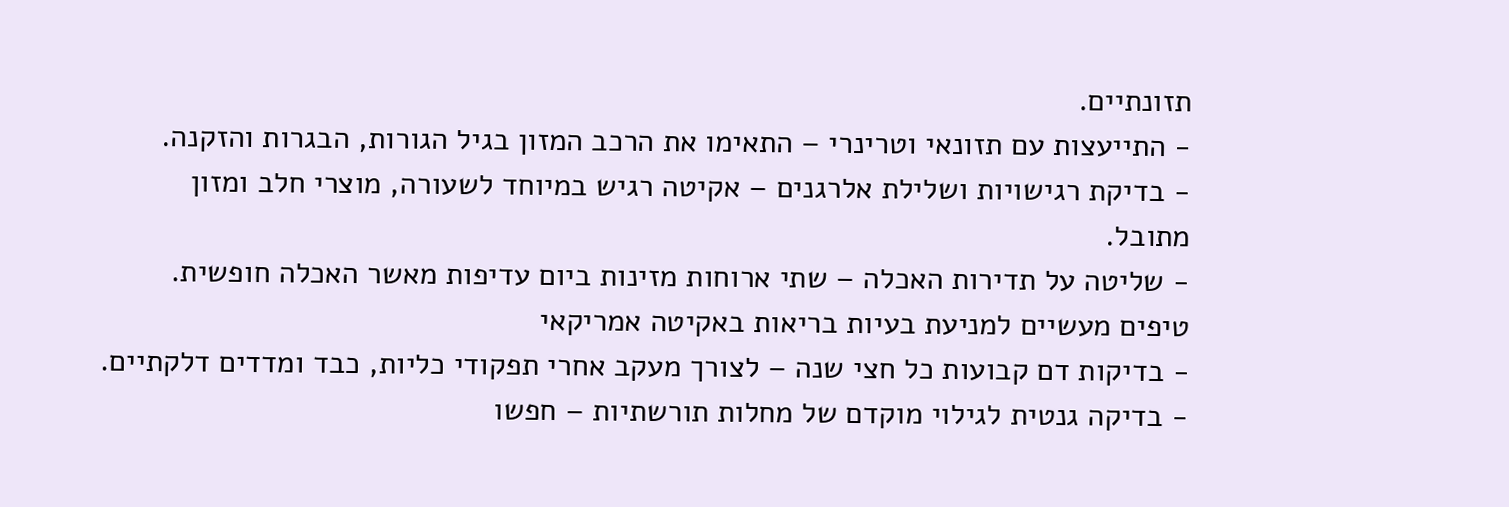תזונתיים.
- התייעצות עם תזונאי וטרינרי – התאימו את הרכב המזון בגיל הגורות, הבגרות והזקנה.
- בדיקת רגישויות ושלילת אלרגנים – אקיטה רגיש במיוחד לשעורה, מוצרי חלב ומזון מתובל.
- שליטה על תדירות האכלה – שתי ארוחות מזינות ביום עדיפות מאשר האכלה חופשית.
טיפים מעשיים למניעת בעיות בריאות באקיטה אמריקאי
- בדיקות דם קבועות כל חצי שנה – לצורך מעקב אחרי תפקודי כליות, כבד ומדדים דלקתיים.
- בדיקה גנטית לגילוי מוקדם של מחלות תורשתיות – חפשו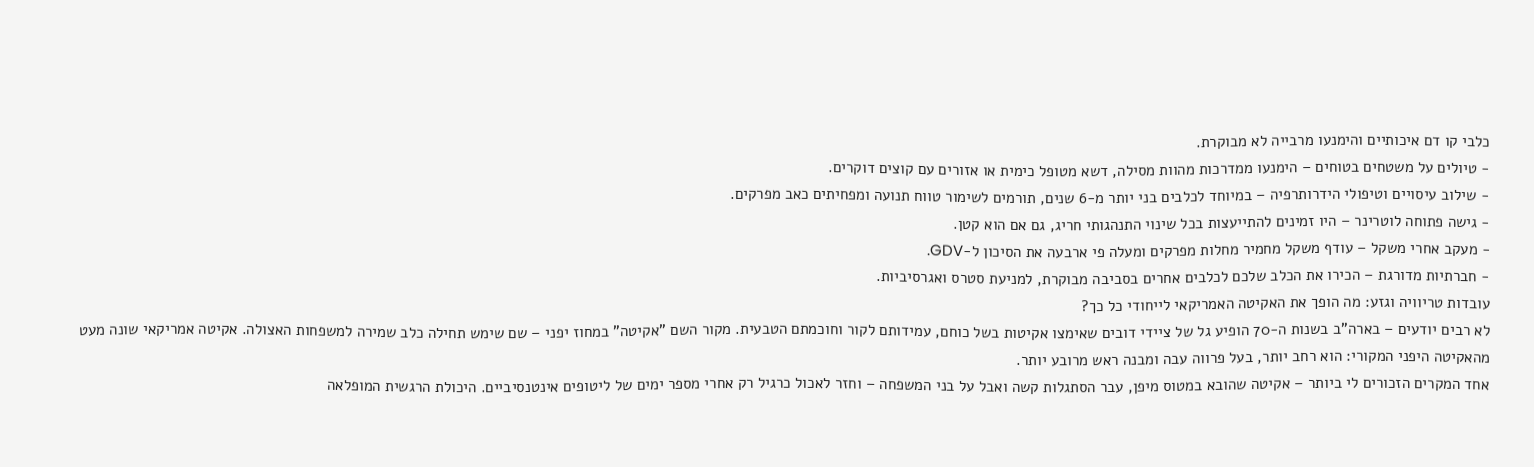כלבי קו דם איכותיים והימנעו מרבייה לא מבוקרת.
- טיולים על משטחים בטוחים – הימנעו ממדרכות מהוות מסילה, דשא מטופל כימית או אזורים עם קוצים דוקרים.
- שילוב עיסויים וטיפולי הידרותרפיה – במיוחד לכלבים בני יותר מ-6 שנים, תורמים לשימור טווח תנועה ומפחיתים כאב מפרקים.
- גישה פתוחה לוטרינר – היו זמינים להתייעצות בכל שינוי התנהגותי חריג, גם אם הוא קטן.
- מעקב אחרי משקל – עודף משקל מחמיר מחלות מפרקים ומעלה פי ארבעה את הסיכון ל-GDV.
- חברתיות מדורגת – הכירו את הכלב שלכם לכלבים אחרים בסביבה מבוקרת, למניעת סטרס ואגרסיביות.
עובדות טריוויה וגזע: מה הופך את האקיטה האמריקאי לייחודי כל כך?
לא רבים יודעים – בארה"ב בשנות ה-70 הופיע גל של ציידי דובים שאימצו אקיטות בשל כוחם, עמידותם לקור וחוכמתם הטבעית. מקור השם "אקיטה" במחוז יפני – שם שימש תחילה כלב שמירה למשפחות האצולה. אקיטה אמריקאי שונה מעט מהאקיטה היפני המקורי: הוא רחב יותר, בעל פרווה עבה ומבנה ראש מרובע יותר.
אחד המקרים הזכורים לי ביותר – אקיטה שהובא במטוס מיפן, עבר הסתגלות קשה ואבל על בני המשפחה – וחזר לאכול כרגיל רק אחרי מספר ימים של ליטופים אינטנסיביים. היכולת הרגשית המופלאה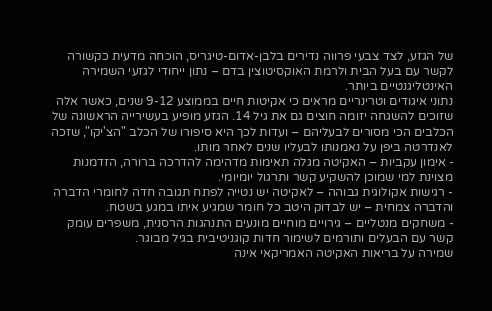של הגזע, לצד צבעי פרווה נדירים בלבן-אדום-טיגריס, הוכחה מדעית כקשורה לקשר עם בעל הבית ולרמת האוקסיטוצין בדם – נתון ייחודי לגזעי השמירה האינטליגנטיים ביותר.
נתוני איגודים וטרינריים מראים כי אקיטות חיים בממוצע 9-12 שנים, כאשר אלה שזוכים להשגחה יזומה חוצים גם את גיל 14. הגזע מופיע בעשירייה הראשונה של הכלבים הכי מסורים לבעליהם – ועדות לכך היא סיפורו של הכלב "הצ'יקו", שזכה לאנדרטה ביפן על נאמנותו לבעליו שנים לאחר מותו.
- אימון עקביות – האקיטה מגלה תאימות מדהימה להדרכה ברורה, הזדמנות מצוינת למי שמוכן להשקיע קשר ותרגול יומיומי.
- רגישות אקולוגית גבוהה – לאקיטה יש נטייה לפתח תגובה חדה לחומרי הדברה והדברה צמחית – יש לבדוק היטב כל חומר שמגיע איתו במגע בשטח.
- משחקים מנטליים – גירויים מוחיים מונעים התנהגות הרסנית, משפרים עומק קשר עם הבעלים ותורמים לשימור חדות קוגניטיבית בגיל מבוגר.
שמירה על בריאות האקיטה האמריקאי אינה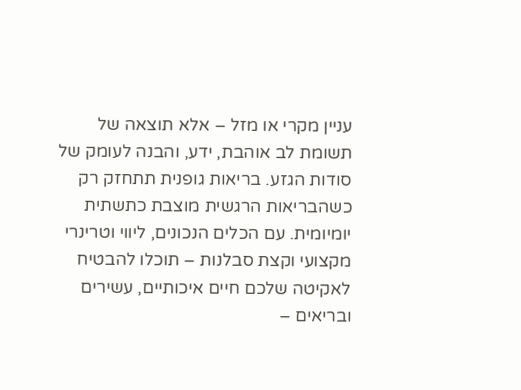עניין מקרי או מזל – אלא תוצאה של תשומת לב אוהבת, ידע, והבנה לעומק של סודות הגזע. בריאות גופנית תתחזק רק כשהבריאות הרגשית מוצבת כתשתית יומיומית. עם הכלים הנכונים, ליווי וטרינרי מקצועי וקצת סבלנות – תוכלו להבטיח לאקיטה שלכם חיים איכותיים, עשירים ובריאים –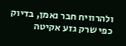ולהרוויח חבר נאמן, בדיוק כפי שרק גזע אקיטה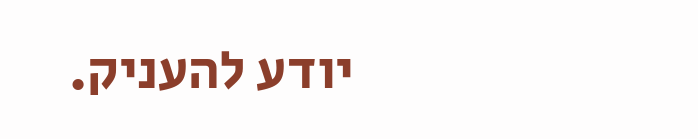יודע להעניק.